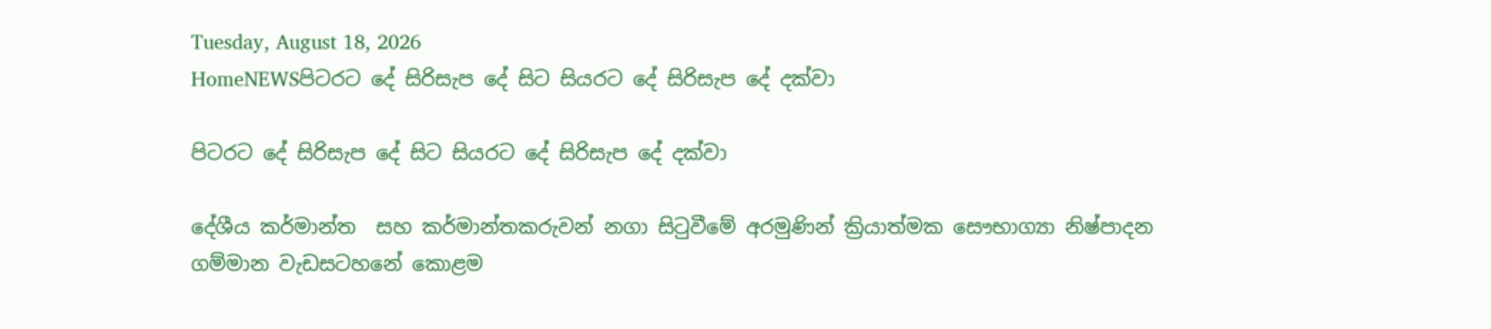Tuesday, August 18, 2026
HomeNEWSපිටරට දේ සිරිසැප දේ සිට සියරට දේ සිරිසැප දේ දක්වා

පිටරට දේ සිරිසැප දේ සිට සියරට දේ සිරිසැප දේ දක්වා

දේශීය කර්මාන්ත  සහ කර්මාන්තකරුවන් නගා සිටුවීමේ අරමුණින් ක්‍රියාත්මක සෞභාග්‍යා නිෂ්පාදන ගම්මාන වැඩසටහනේ කොළම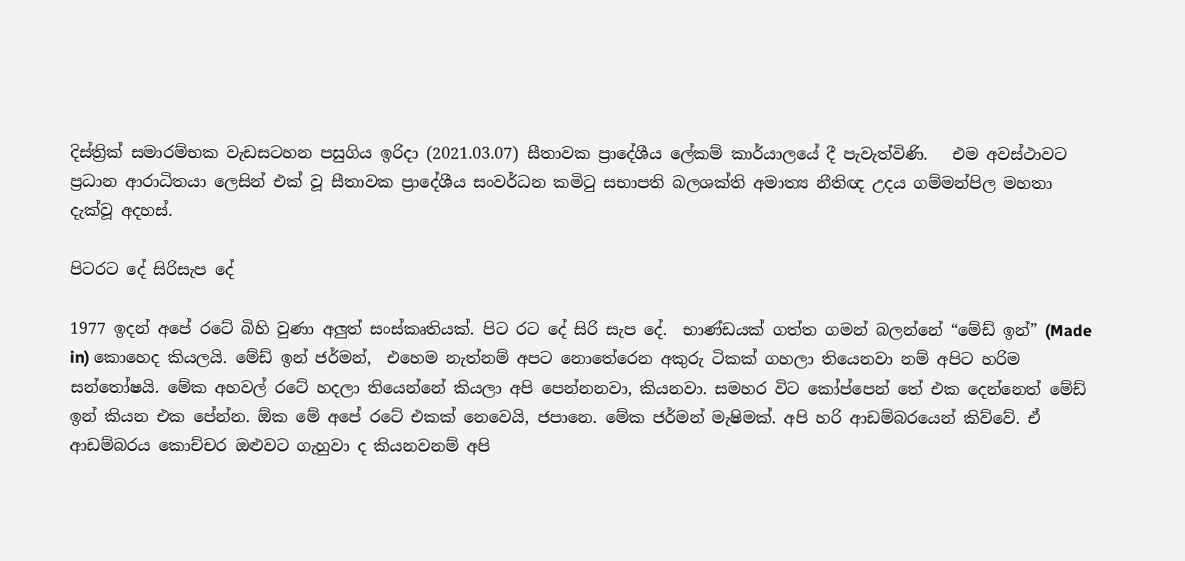දිස්ත්‍රික් සමාරම්භක වැඩසටහන පසුගිය ඉරිදා (2021.03.07) සීතාවක ප්‍රාදේශීය ලේකම් කාර්යාලයේ දී පැවැත්විණි.   එම අවස්ථාවට ප්‍රධාන ආරාධිතයා ලෙසින් එක් වූ සීතාවක ප්‍රාදේශීය සංවර්ධන කමිටු සභාපති බලශක්ති අමාත්‍ය නීතිඥ උදය ගම්මන්පිල මහතා දැක්වූ අදහස්.

පිටරට දේ සිරිසැප දේ

1977 ඉදන් අපේ රටේ බිහි වුණා අලුත් සංස්කෘතියක්. පිට රට දේ සිරි සැප දේ.  භාණ්ඩයක් ගත්ත ගමන් බලන්නේ “මේඩ් ඉන්” (Made in) කොහෙද කියලයි. මේඩ් ඉන් ජර්මන්,  එහෙම නැත්නම් අපට නොතේරෙන අකුරු ටිකක් ගහලා තියෙනවා නම් අපිට හරිම සන්තෝෂයි. මේක අහවල් රටේ හදලා තියෙන්නේ කියලා අපි පෙන්නනවා, කියනවා. සමහර විට කෝප්පෙන් තේ එක දෙන්නෙත් මේඩ් ඉන් කියන එක පේන්න. ඕක මේ අපේ රටේ එකක් නෙවෙයි, ජපානෙ. මේක ජර්මන් මැෂිමක්. අපි හරි ආඩම්බරයෙන් කිව්වේ. ඒ ආඩම්බරය කොච්චර ඔළුවට ගැහුවා ද කියනවනම් අපි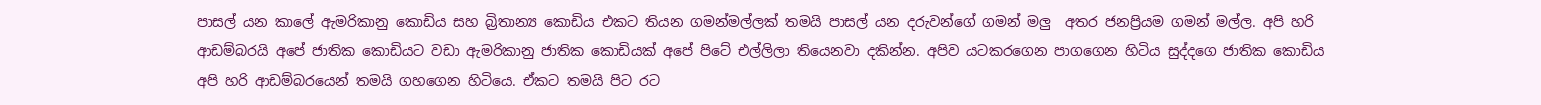පාසල් යන කාලේ ඇමරිකානු කොඩිය සහ බ්‍රිතාන්‍ය කොඩිය එකට තියන ගමන්මල්ලක් තමයි පාසල් යන දරුවන්ගේ ගමන් මලු  අතර ජනප්‍රියම ගමන් මල්ල. අපි හරි ආඩම්බරයි අපේ ජාතික කොඩියට වඩා ඇමරිකානු ජාතික කොඩියක් අපේ පිටේ එල්ලිලා තියෙනවා දකින්න. අපිව යටකරගෙන පාගගෙන හිටිය සුද්දගෙ ජාතික කොඩිය අපි හරි ආඩම්බරයෙන් තමයි ගහගෙන හිටියෙ. ඒකට තමයි පිට රට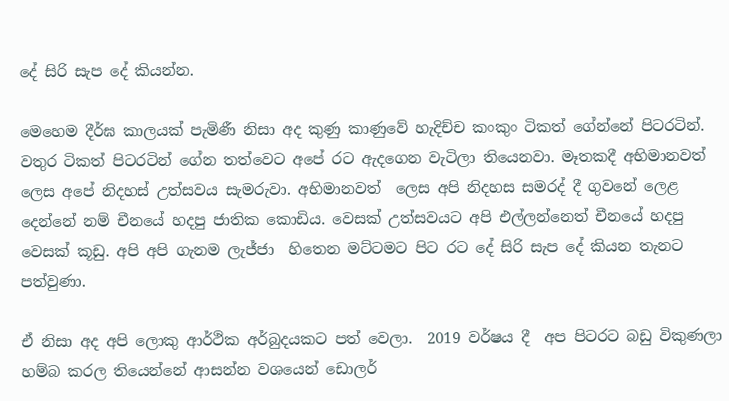දේ සිරි සැප දේ කියන්න.

මෙහෙම දීර්ඝ කාලයක් පැමිණී නිසා අද කුණු කාණුවේ හැදිච්ච කංකුං ටිකත් ගේන්නේ පිටරටින්. වතුර ටිකත් පිටරටින් ගේන තත්වෙට අපේ රට ඇදගෙන වැටිලා තියෙනවා. මෑතකදී අභිමානවත් ලෙස අපේ නිදහස් උත්සවය සැමරුවා. අභිමානවත්  ලෙස අපි නිදහස සමරද් දී ගුවනේ ලෙළ දෙන්නේ නම් චීනයේ හදපු ජාතික කොඩිය. වෙසක් උත්සවයට අපි එල්ලන්නෙත් චීනයේ හදපු වෙසක් කූඩු. අපි අපි ගැනම ලැජ්ජා  හිතෙන මට්ටමට පිට රට දේ සිරි සැප දේ කියන තැනට පත්වුණා.

ඒ නිසා අද අපි ලොකු ආර්ථික අර්බුදයකට පත් වෙලා.  2019 වර්ෂය දී  අප පිටරට බඩු විකුණලා හම්බ කරල තියෙන්නේ ආසන්න වශයෙන් ඩොලර්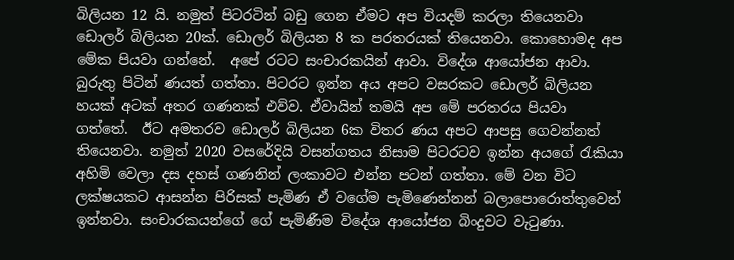බිලියන 12 යි. නමුත් පිටරටින් බඩු ගෙන ඒමට අප වියදම් කරලා තියෙනවා ඩොලර් බිලියන 20ක්. ඩොලර් බිලියන 8 ක පරතරයක් තියෙනවා. කොහොමද අප මේක පියවා ගන්නේ.  අපේ රටට සංචාරකයින් ආවා. විදේශ ආයෝජන ආවා. බුරුතු පිටින් ණයත් ගත්තා. පිටරට ඉන්න අය අපට වසරකට ඩොලර් බිලියන හයක් අටක් අතර ගණනක් එව්ව. ඒවායින් තමයි අප මේ පරතරය පියවා ගත්තේ.  ඊට අමතරව ඩොලර් බිලියන 6ක විතර ණය අපට ආපසු ගෙවන්නත් තියෙනවා. නමුත් 2020 වසරේදියි වසන්ගතය නිසාම පිටරටව ඉන්න අයගේ රැකියා අහිමි වෙලා දස දහස් ගණනින් ලංකාවට එන්න පටන් ගත්තා. මේ වන විට ලක්ෂයකට ආසන්න පිරිසක් පැමිණ ඒ වගේම පැමිණෙන්නන් බලාපොරොත්තුවෙන් ඉන්නවා. සංචාරකයන්ගේ ගේ පැමිණීම විදේශ ආයෝජන බිංදුවට වැටුණා.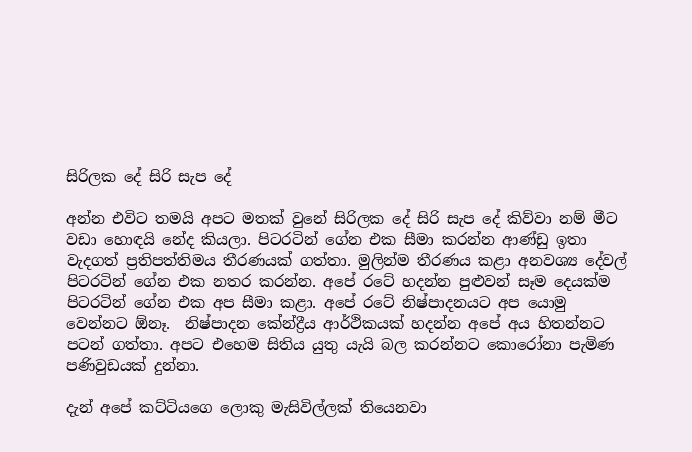සිරිලක දේ සිරි සැප දේ

අන්න එවිට තමයි අපට මතක් වුනේ සිරිලක දේ සිරි සැප දේ කිව්වා නම් මීට වඩා හොඳයි නේද කියලා. පිටරටින් ගේන එක සීමා කරන්න ආණ්ඩු ඉතා වැදගත් ප්‍රතිපත්තිමය තීරණයක් ගත්තා. මුලින්ම තීරණය කළා අනවශ්‍ය දේවල් පිටරටින් ගේන එක නතර කරන්න. අපේ රටේ හදන්න පුළුවන් සෑම දෙයක්ම පිටරටින් ගේන එක අප සීමා කළා. අපේ රටේ නිෂ්පාදනයට අප යොමු වෙන්නට ඕනෑ.  නිෂ්පාදන කේන්ද්‍රීය ආර්ථිකයක් හදන්න අපේ අය හිතන්නට පටන් ගත්තා. අපට එහෙම සිතිය යුතු යැයි බල කරන්නට කොරෝනා පැමිණ පණිවුඩයක් දුන්නා.

දැන් අපේ කට්ටියගෙ ලොකු මැසිවිල්ලක් තියෙනවා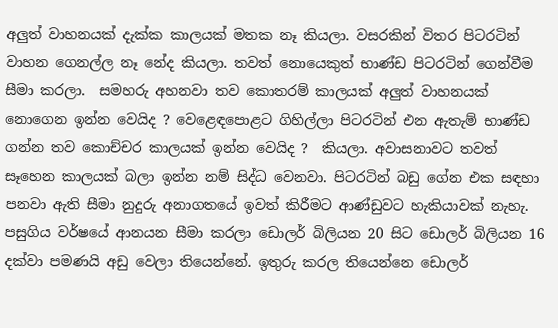අලුත් වාහනයක් දැක්ක කාලයක් මතක නෑ කියලා. වසරකින් විතර පිටරටින් වාහන ගෙනල්ල නෑ නේද කියලා. තවත් නොයෙකුත් භාණ්ඩ පිටරටින් ගෙන්වීම සීමා කරලා.  සමහරු අහනවා තව කොතරම් කාලයක් අලුත් වාහනයක් නොගෙන ඉන්න වෙයිද ? වෙළෙඳපොළට ගිහිල්ලා පිටරටින් එන ඇතැම් භාණ්ඩ ගන්න තව කොච්චර කාලයක් ඉන්න වෙයිද ?  කියලා. අවාසනාවට තවත් සෑහෙන කාලයක් බලා ඉන්න නම් සිද්ධ වෙනවා. පිටරටින් බඩු ගේන එක සඳහා පනවා ඇති සීමා නුදුරු අනාගතයේ ඉවත් කිරීමට ආණ්ඩුවට හැකියාවක් නැහැ. පසුගිය වර්ෂයේ ආනයන සීමා කරලා ඩොලර් බිලියන 20 සිට ඩොලර් බිලියන 16 දක්වා පමණයි අඩු වෙලා තියෙන්නේ. ඉතුරු කරල තියෙන්නෙ ඩොලර්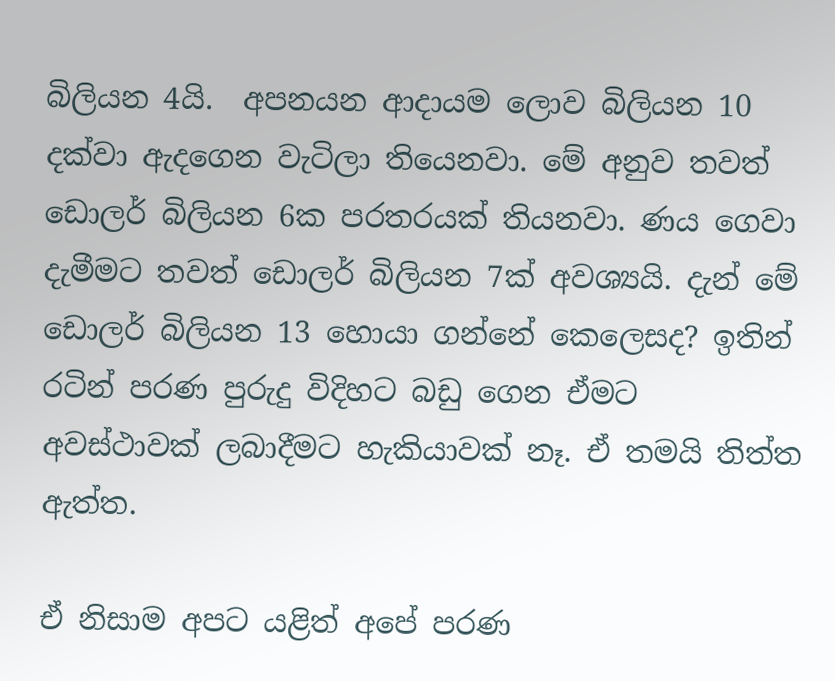බිලියන 4යි.  අපනයන ආදායම ලොව බිලියන 10 දක්වා ඇදගෙන වැටිලා තියෙනවා. මේ අනුව තවත් ඩොලර් බිලියන 6ක පරතරයක් තියනවා. ණය ගෙවා දැමීමට තවත් ඩොලර් බිලියන 7ක් අවශ්‍යයි. දැන් මේ ඩොලර් බිලියන 13 හොයා ගන්නේ කෙලෙසද? ඉතින් රටින් පරණ පුරුදු විදිහට බඩු ගෙන ඒමට අවස්ථාවක් ලබාදීමට හැකියාවක් නෑ. ඒ තමයි තිත්ත ඇත්ත.

ඒ නිසාම අපට යළිත් අපේ පරණ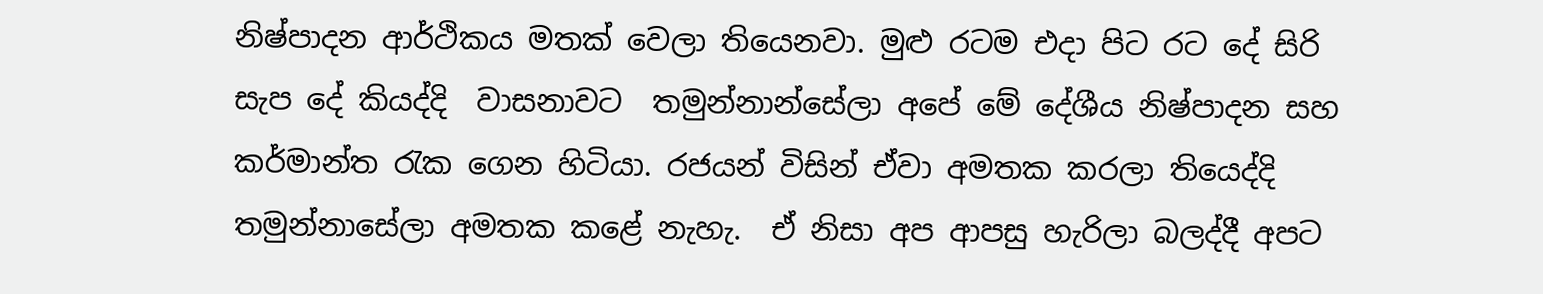නිෂ්පාදන ආර්ථිකය මතක් වෙලා තියෙනවා. මුළු රටම එදා පිට රට දේ සිරි සැප දේ කියද්දි  වාසනාවට  තමුන්නාන්සේලා අපේ මේ දේශීය නිෂ්පාදන සහ කර්මාන්ත රැක ගෙන හිටියා. රජයන් විසින් ඒවා අමතක කරලා තියෙද්දි තමුන්නාසේලා අමතක කළේ නැහැ.  ඒ නිසා අප ආපසු හැරිලා බලද්දී අපට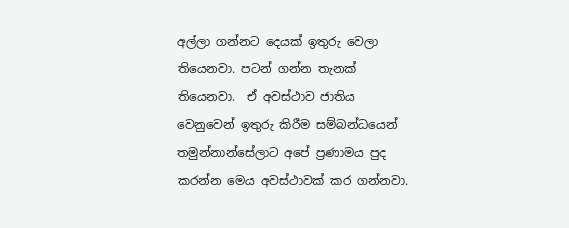අල්ලා ගන්නට දෙයක් ඉතුරු වෙලා තියෙනවා. පටන් ගන්න තැනක් තියෙනවා.  ඒ අවස්ථාව ජාතිය වෙනුවෙන් ඉතුරු කිරීම සම්බන්ධයෙන් තමුන්නාන්සේලාට අපේ ප්‍රණාමය පුද කරන්න මෙය අවස්ථාවක් කර ගන්නවා.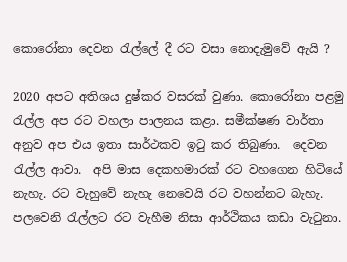කොරෝනා දෙවන රැල්ලේ දී රට වසා නොදැමුවේ ඇයි ?

2020 අපට අතිශය දුෂ්කර වසරක් වුණා. කොරෝනා පළමු රැල්ල අප රට වහලා පාලනය කළා. සමීක්ෂණ වාර්තා අනුව අප එය ඉතා සාර්ථකව ඉටු කර තිබුණා.  දෙවන රැල්ල ආවා.  අපි මාස දෙකහමාරක් රට වහගෙන හිටියේ නැහැ. රට වැහුවේ නැහැ නෙවෙයි රට වහන්නට බැහැ. පලවෙනි රැල්ලට රට වැහීම නිසා ආර්ථිකය කඩා වැටුනා.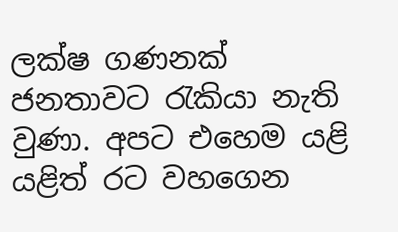ලක්ෂ ගණනක් ජනතාවට රැකියා නැති වුණා. අපට එහෙම යළි යළිත් රට වහගෙන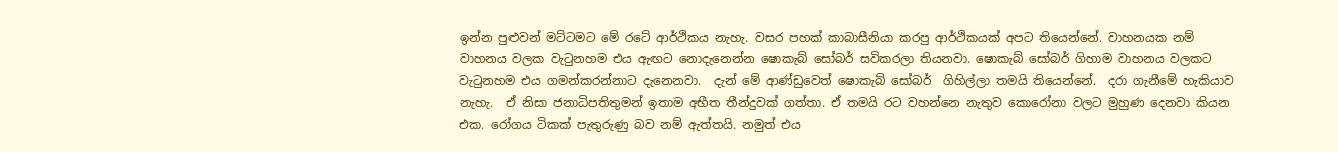ඉන්න පුළුවන් මට්ටමට මේ රටේ ආර්ථිකය නැහැ. වසර පහක් කාබාසීනියා කරපු ආර්ථිකයක් අපට තියෙන්නේ. වාහනයක නම් වාහනය වලක වැටුනහම එය ඇඟට නොදැනෙන්න ෂොකැබ් සෝබර් සවිකරලා තියනවා. ෂොකැබ් සෝබර් ගිහාම වාහනය වලකට වැටුනහම එය ගමන්කරන්නාට දැනෙනවා.  දැන් මේ ආණ්ඩුවෙත් ෂොකැබ් සෝබර්  ගිහිල්ලා තමයි තියෙන්නේ.  දරා ගැනීමේ හැකියාව නැහැ.  ඒ නිසා ජනාධිපතිතුමන් ඉතාම අභීත තීන්දුවක් ගත්තා. ඒ තමයි රට වහන්නෙ නැතුව කොරෝනා වලට මුහුණ දෙනවා කියන එක. රෝගය ටිකක් පැතුරුණු බව නම් ඇත්තයි. නමුත් එය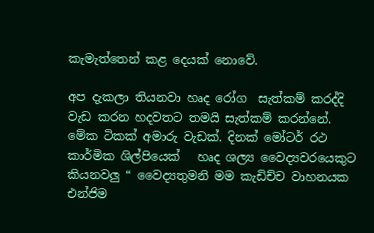කැමැත්තෙන් කළ දෙයක් නොවේ.

අප දැකලා තියනවා හෘද රෝග  සැත්කම් කරද්දි වැඩ කරන හදවතට තමයි සැත්කම් කරන්නේ.  මේක ටිකක් අමාරු වැඩක්. දිනක් මෝටර් රථ කාර්මික ශිල්පියෙක්   හෘද ශල්‍ය වෛද්‍යවරයෙකුට කියනවලු “ වෛද්‍යතුමනි මම කැඩිච්ච වාහනයක එන්ජිම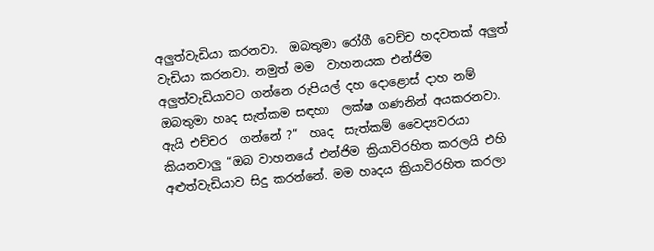අලුත්වැඩියා කරනවා.  ඔබතුමා රෝගී වෙච්ච හදවතක් අලුත් වැඩියා කරනවා. නමුත් මම  වාහනයක එන්ජිම අලුත්වැඩියාවට ගන්නෙ රුපියල් දහ දොළොස් දාහ නම් ඔබතුමා හෘද සැත්කම සඳහා  ලක්ෂ ගණනින් අයකරනවා.  ඇයි එච්චර  ගන්නේ ?”  හෘද  සැත්කම් වෛද්‍යවරයා කියනවාලු “ඔබ වාහනයේ එන්ජිම ක්‍රියාවිරහිත කරලයි එහි අළුත්වැඩියාව සිදු කරන්නේ. මම හෘදය ක්‍රියාවිරහිත කරලා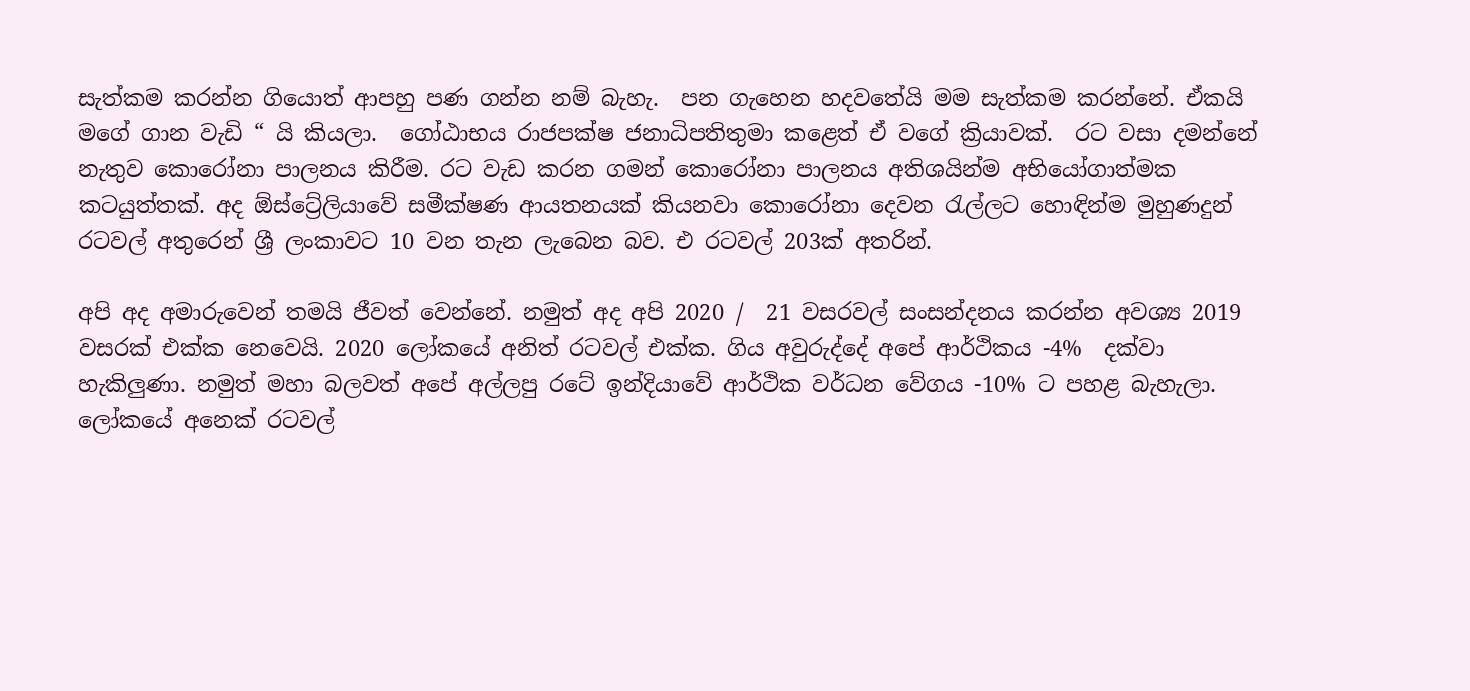සැත්කම කරන්න ගියොත් ආපහු පණ ගන්න නම් බැහැ.  පන ගැහෙන හදවතේයි මම සැත්කම කරන්නේ. ඒකයි මගේ ගාන වැඩි “ යි කියලා.  ගෝඨාභය රාජපක්ෂ ජනාධිපතිතුමා කළෙත් ඒ වගේ ක්‍රියාවක්.  රට වසා දමන්නේ නැතුව කොරෝනා පාලනය කිරීම. රට වැඩ කරන ගමන් කොරෝනා පාලනය අතිශයින්ම අභියෝගාත්මක කටයුත්තක්. අද ඕස්ට්‍රේලියාවේ සමීක්ෂණ ආයතනයක් කියනවා කොරෝනා දෙවන රැල්ලට හොඳින්ම මුහුණදුන් රටවල් අතුරෙන් ශ්‍රී ලංකාවට 10 වන තැන ලැබෙන බව. එ රටවල් 203ක් අතරින්.

අපි අද අමාරුවෙන් තමයි ජීවත් වෙන්නේ. නමුත් අද අපි 2020 /  21 වසරවල් සංසන්දනය කරන්න අවශ්‍ය 2019 වසරක් එක්ක නෙවෙයි. 2020 ලෝකයේ අනිත් රටවල් එක්ක. ගිය අවුරුද්දේ අපේ ආර්ථිකය -4%  දක්වා හැකිලුණා. නමුත් මහා බලවත් අපේ අල්ලපු රටේ ඉන්දියාවේ ආර්ථික වර්ධන වේගය -10% ට පහළ බැහැලා. ලෝකයේ අනෙක් රටවල්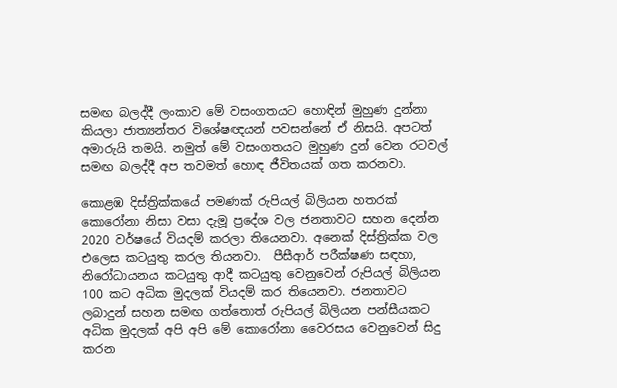සමඟ බලද්දී ලංකාව මේ වසංගතයට හොඳින් මුහුණ දුන්නා කියලා ජාත්‍යන්තර විශේෂඥයන් පවසන්නේ ඒ නිසයි. අපටත් අමාරුයි තමයි. නමුත් මේ වසංගතයට මුහුණ දුන් වෙන රටවල් සමඟ බලද්දී අප තවමත් හොඳ ජීවිතයක් ගත කරනවා.

කොළඹ දිස්ත්‍රික්කයේ පමණක් රුපියල් බිලියන හතරක් කොරෝනා නිසා වසා දැමූ ප්‍රදේශ වල ජනතාවට සහන දෙන්න 2020 වර්ෂයේ වියදම් කරලා තියෙනවා. අනෙක් දිස්ත්‍රික්ක වල එලෙස කටයුතු කරල තියනවා.  පීසීආර් පරීක්ෂණ සඳහා, නිරෝධායනය කටයුතු ආදී කටයුතු වෙනුවෙන් රුපියල් බිලියන 100 කට අධික මුදලක් වියදම් කර තියෙනවා. ජනතාවට ලබාදුන් සහන සමඟ ගත්තොත් රුපියල් බිලියන පන්සීයකට අධික මුදලක් අපි අපි මේ කොරෝනා වෛරසය වෙනුවෙන් සිදු කරන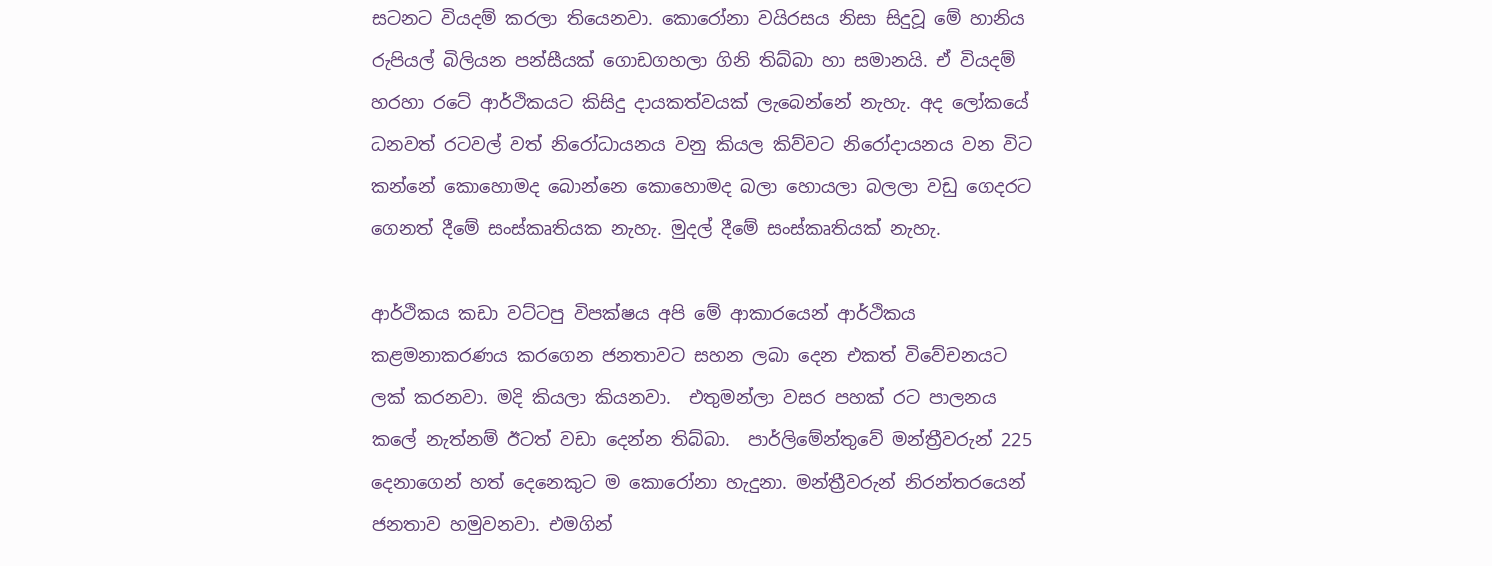සටනට වියදම් කරලා තියෙනවා. කොරෝනා වයිරසය නිසා සිදුවූ මේ හානිය රුපියල් බිලියන පන්සීයක් ගොඩගහලා ගිනි තිබ්බා හා සමානයි. ඒ වියදම් හරහා රටේ ආර්ථිකයට කිසිදු දායකත්වයක් ලැබෙන්නේ නැහැ. අද ලෝකයේ ධනවත් රටවල් වත් නිරෝධායනය වනු කියල කිව්වට නිරෝදායනය වන විට කන්නේ කොහොමද බොන්නෙ කොහොමද බලා හොයලා බලලා වඩු ගෙදරට ගෙනත් දීමේ සංස්කෘතියක නැහැ. මුදල් දීමේ සංස්කෘතියක් නැහැ.

ආර්ථිකය කඩා වට්ටපු විපක්ෂය අපි මේ ආකාරයෙන් ආර්ථිකය කළමනාකරණය කරගෙන ජනතාවට සහන ලබා දෙන එකත් විවේචනයට ලක් කරනවා. මදි කියලා කියනවා.  එතුමන්ලා වසර පහක් රට පාලනය කලේ නැත්නම් ඊටත් වඩා දෙන්න තිබ්බා.  පාර්ලිමේන්තුවේ මන්ත්‍රීවරුන් 225 දෙනාගෙන් හත් දෙනෙකුට ම කොරෝනා හැදුනා. මන්ත්‍රීවරුන් නිරන්තරයෙන් ජනතාව හමුවනවා. එමගින්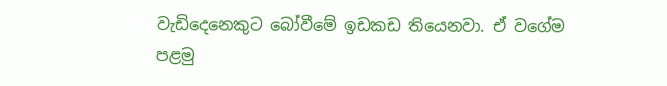වැඩිදෙනෙකුට බෝවීමේ ඉඩකඩ තියෙනවා. ඒ වගේම  පළමු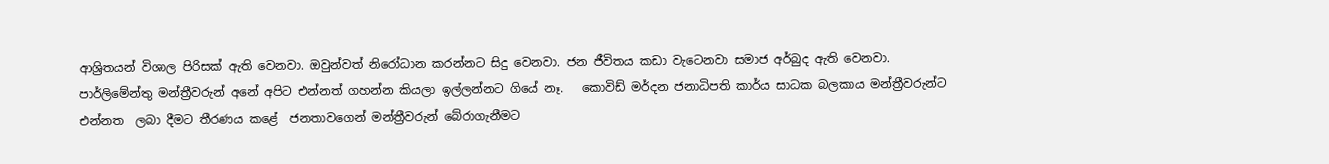ආශ්‍රිතයන් විශාල පිරිසක් ඇති වෙනවා. ඔවුන්වත් නිරෝධාන කරන්නට සිදු වෙනවා. ජන ජීවිතය කඩා වැටෙනවා සමාජ අර්බුද ඇති වෙනවා.  පාර්ලිමේන්තු මන්ත්‍රීවරුන් අනේ අපිට එන්නත් ගහන්න කියලා ඉල්ලන්නට ගියේ නෑ.   කොවිඩ් මර්දන ජනාධිපති කාර්ය සාධක බලකාය මන්ත්‍රීවරුන්ට  එන්නත  ලබා දීමට තීරණය කළේ  ජනතාවගෙන් මන්ත්‍රීවරුන් බේරාගැනීමට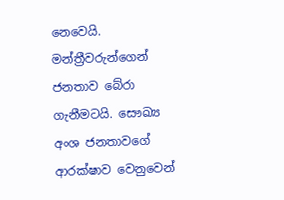නෙවෙයි. මන්ත්‍රීවරුන්ගෙන් ජනතාව බේරා ගැනීමටයි. සෞඛ්‍ය අංශ ජනතාවගේ ආරක්ෂාව වෙනුවෙන්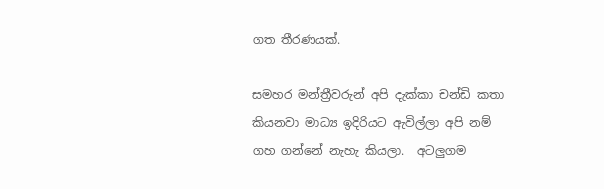ගත තීරණයක්.

සමහර මන්ත්‍රීවරුන් අපි දැක්කා චන්ඩි කතා කියනවා මාධ්‍ය ඉදිරියට ඇවිල්ලා අපි නම් ගහ ගන්නේ නැහැ කියලා.  අටලුගම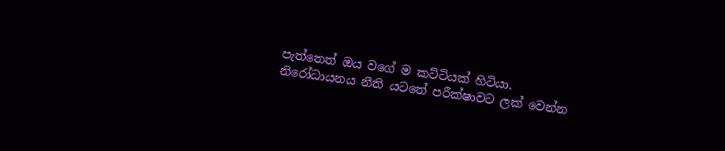පැත්තෙත් ඔය වගේ ම කට්ටියක් හිටියා. නිරෝධායනය නීති යටතේ පරීක්ෂාවට ලක් වෙන්න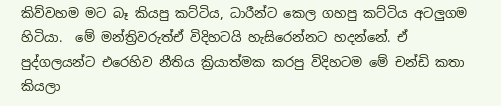කිව්වහම මට බෑ කියපු කට්ටිය, ධාරීන්ට කෙල ගහපු කට්ටිය අටලුගම හිටියා.  මේ මන්ත්‍රිවරුත්ඒ විදිහටයි හැසිරෙන්නට හදන්නේ. ඒ පුද්ගලයන්ට එරෙහිව නීතිය ක්‍රියාත්මක කරපු විදිහටම මේ චන්ඩි කතා කියලා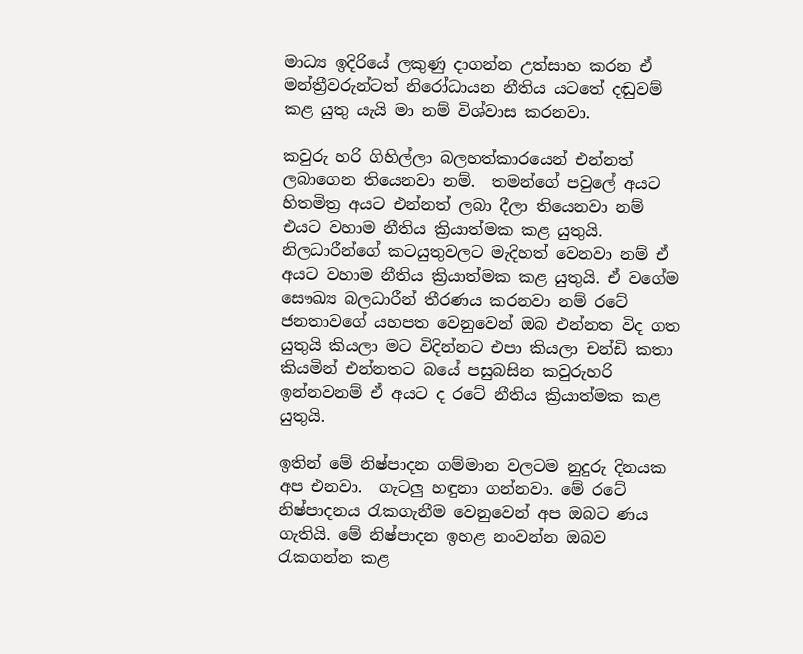මාධ්‍ය ඉදිරියේ ලකුණු දාගන්න උත්සාහ කරන ඒ මන්ත්‍රීවරුන්ටත් නිරෝධායන නීතිය යටතේ දඬුවම් කළ යුතු යැයි මා නම් විශ්වාස කරනවා.

කවුරු හරි ගිහිල්ලා බලහත්කාරයෙන් එන්නත් ලබාගෙන තියෙනවා නම්.  තමන්ගේ පවුලේ අයට හිතමිත්‍ර අයට එන්නත් ලබා දීලා තියෙනවා නම් එයට වහාම නීතිය ක්‍රියාත්මක කළ යුතුයි.  නිලධාරීන්ගේ කටයුතුවලට මැදිහත් වෙනවා නම් ඒ අයට වහාම නීතිය ක්‍රියාත්මක කළ යුතුයි. ඒ වගේම සෞඛ්‍ය බලධාරීන් තීරණය කරනවා නම් රටේ ජනතාවගේ යහපත වෙනුවෙන් ඔබ එන්නත විද ගත යුතුයි කියලා මට විදින්නට එපා කියලා චන්ඩි කතා කියමින් එන්නතට බයේ පසුබසින කවුරුහරි ඉන්නවනම් ඒ අයට ද රටේ නීතිය ක්‍රියාත්මක කළ යුතුයි.

ඉතින් මේ නිෂ්පාදන ගම්මාන වලටම නුදුරු දිනයක අප එනවා.  ගැටලු හඳුනා ගන්නවා. මේ රටේ නිෂ්පාදනය රැකගැනීම වෙනුවෙන් අප ඔබට ණය ගැතියි. මේ නිෂ්පාදන ඉහළ නංවන්න ඔබව රැකගන්න කළ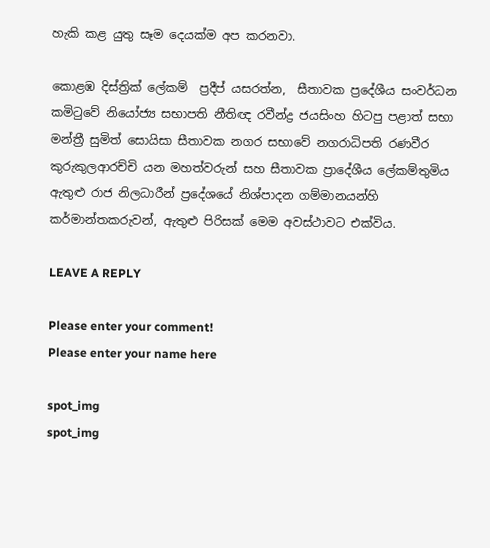හැකි කළ යුතු සෑම දෙයක්ම අප කරනවා.

කොළඹ දිස්ත්‍රික් ලේකම්  ප්‍රදීප් යසරත්න,  සීතාවක ප්‍රදේශීය සංවර්ධන කමිටුවේ නියෝජ්‍ය සභාපති නීතිඥ රවීන්ද්‍ර ජයසිංහ හිටපු පළාත් සභා මන්ත්‍රී සුමිත් සොයිසා සීතාවක නගර සභාවේ නගරාධිපති රණවීර කුරුකුලආරච්චි යන මහත්වරුන් සහ සීතාවක ප්‍රාදේශීය ලේකම්තුමිය ඇතුළු රාජ නිලධාරීන් ප්‍රදේශයේ නිශ්පාදන ගම්මානයන්හි කර්මාන්තකරුවන්, ඇතුළු පිරිසක් මෙම අවස්ථාවට එක්විය.

LEAVE A REPLY

Please enter your comment!
Please enter your name here

spot_img
spot_img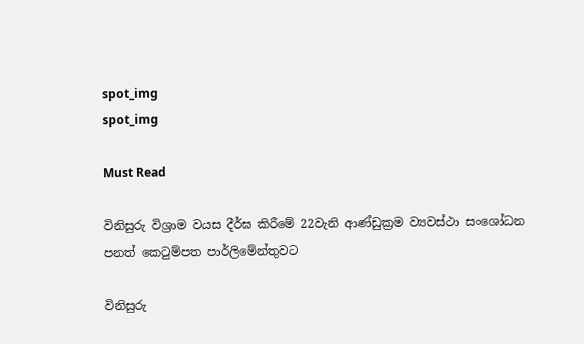spot_img
spot_img

Must Read

විනිසුරු විශ්‍රාම වයස දීර්ඝ කිරීමේ 22වැනි ආණ්ඩුක්‍රම ව්‍යවස්ථා සංශෝධන පනත් කෙටුම්පත පාර්ලිමේන්තුවට

විනිසුරු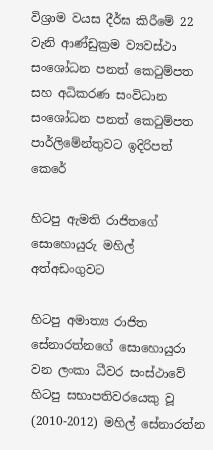විශ්‍රාම වයස දීර්ඝ කිරීමේ 22 වැනි ආණ්ඩුක්‍රම ව්‍යවස්ථා සංශෝධන පනත් කෙටුම්පත සහ අධිකරණ සංවිධාන සංශෝධන පනත් කෙටුම්පත පාර්ලිමේන්තුවට ඉදිරිපත් කෙරේ

හිටපු ඇමති රාජිතගේ සොහොයුරු මහිල් අත්අඩංගුවට

හිටපු අමාත්‍ය රාජිත සේනාරත්නගේ සොහොයුරා වන ලංකා ධීවර සංස්ථාවේ හිටපු සභාපතිවරයෙකු වූ (2010-2012) මහිල් සේනාරත්න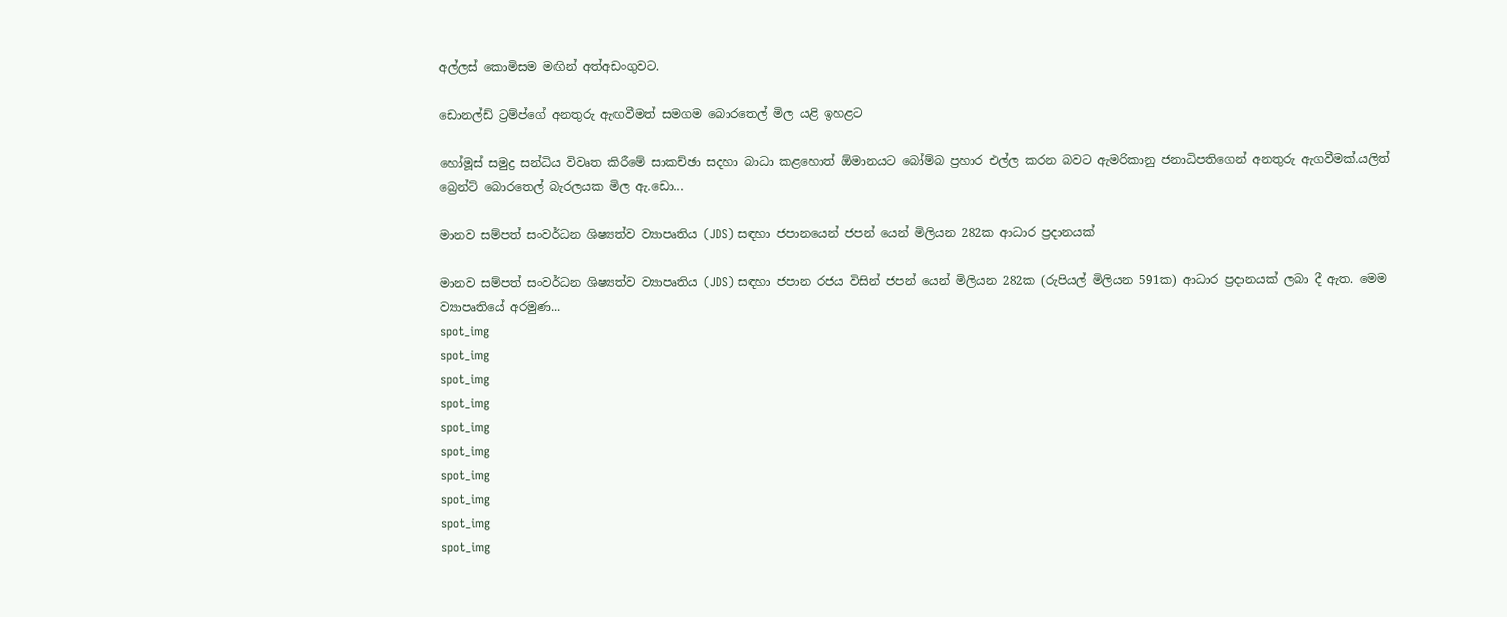අල්ලස් කොමිසම මඟින් අත්අඩංගුවට.

ඩොනල්ඩ් ට්‍රම්ප්ගේ අනතුරු ඇඟවීමත් සමගම බොරතෙල් මිල යළි ඉහළට

හෝමූස් සමුද්‍ර සන්ධිය විවෘත කිරීමේ සාකච්ඡා සදහා බාධා කළහොත් ඕමානයට බෝම්බ ප්‍රහාර එල්ල කරන බවට ඇමරිකානු ජනාධිපතිගෙන් අනතුරු ඇගවීමක්.යලිත් බ්‍රෙන්ට් බොරතෙල් බැරලයක මිල ඇ.ඩො...

මානව සම්පත් සංවර්ධන ශිෂ්‍යත්ව ව්‍යාපෘතිය (JDS) සඳහා ජපානයෙන් ජපන් යෙන් මිලියන 282ක ආධාර ප්‍රදානයක්

මානව සම්පත් සංවර්ධන ශිෂ්‍යත්ව ව්‍යාපෘතිය (JDS) සඳහා ජපාන රජය විසින් ජපන් යෙන් මිලියන 282ක (රුපියල් මිලියන 591ක) ආධාර ප්‍රදානයක් ලබා දී ඇත. මෙම ව්‍යාපෘතියේ අරමුණ...
spot_img
spot_img
spot_img
spot_img
spot_img
spot_img
spot_img
spot_img
spot_img
spot_img